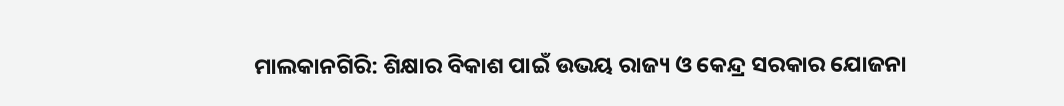ମାଲକାନଗିରି: ଶିକ୍ଷାର ବିକାଶ ପାଇଁ ଉଭୟ ରାଜ୍ୟ ଓ କେନ୍ଦ୍ର ସରକାର ଯୋଜନା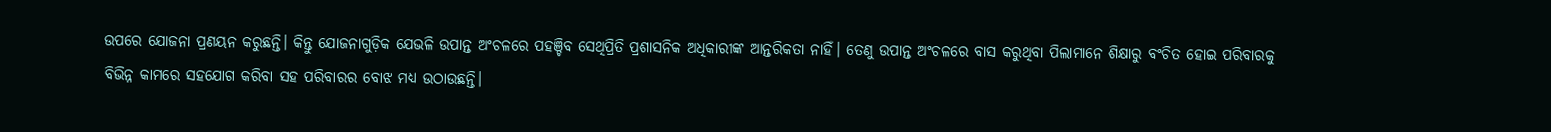ଉପରେ ଯୋଜନା ପ୍ରଣୟନ କରୁଛନ୍ତି। କିନ୍ତୁ ଯୋଜନାଗୁଡ଼ିକ ଯେଭଳି ଉପାନ୍ତ ଅଂଚଳରେ ପହଞ୍ଚିବ ସେଥିପ୍ରିତି ପ୍ରଶାସନିକ ଅଧିକାରୀଙ୍କ ଆନ୍ତରିକତା ନାହିଁ। ତେଣୁ ଉପାନ୍ତ ଅଂଚଳରେ ବାସ କରୁଥିବା ପିଲାମାନେ ଶିକ୍ଷାରୁ ବଂଚିତ ହୋଇ ପରିବାରକୁ ବିଭିନ୍ନ କାମରେ ସହଯୋଗ କରିବା ସହ ପରିବାରର ବୋଝ ମଧ୍ୟ ଉଠାଉଛନ୍ତି।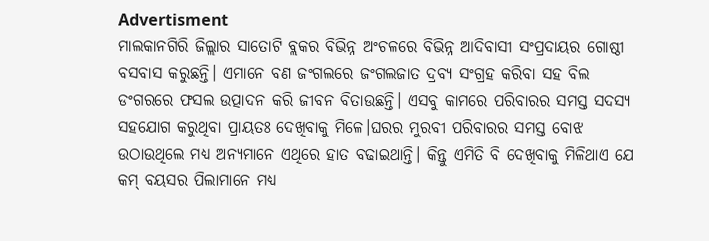Advertisment
ମାଲକାନଗିରି ଜିଲ୍ଲାର ସାତୋଟି ବ୍ଲକର ବିଭିନ୍ନ ଅଂଚଳରେ ବିଭିନ୍ନ ଆଦିବାସୀ ସଂପ୍ରଦାୟର ଗୋଷ୍ଠୀ ବସବାସ କରୁଛନ୍ତି। ଏମାନେ ବଣ ଜଂଗଲରେ ଜଂଗଲଜାତ ଦ୍ରବ୍ୟ ସଂଗ୍ରହ କରିବା ସହ ବିଲ ଡଂଗରରେ ଫସଲ ଉତ୍ପାଦନ କରି ଜୀବନ ବିତାଉଛନ୍ତି। ଏସବୁ କାମରେ ପରିବାରର ସମସ୍ତ ସଦସ୍ୟ ସହଯୋଗ କରୁଥିବା ପ୍ରାୟତଃ ଦେଖିବାକୁ ମିଳେ।ଘରର ମୁରବୀ ପରିବାରର ସମସ୍ତ ବୋଝ ଉଠାଉଥିଲେ ମଧ୍ୟ ଅନ୍ୟମାନେ ଏଥିରେ ହାତ ବଢାଇଥାନ୍ତି। କିନ୍ତୁ ଏମିତି ବି ଦେଖିବାକୁ ମିଳିଥାଏ ଯେ କମ୍ ବୟସର ପିଲାମାନେ ମଧ୍ୟ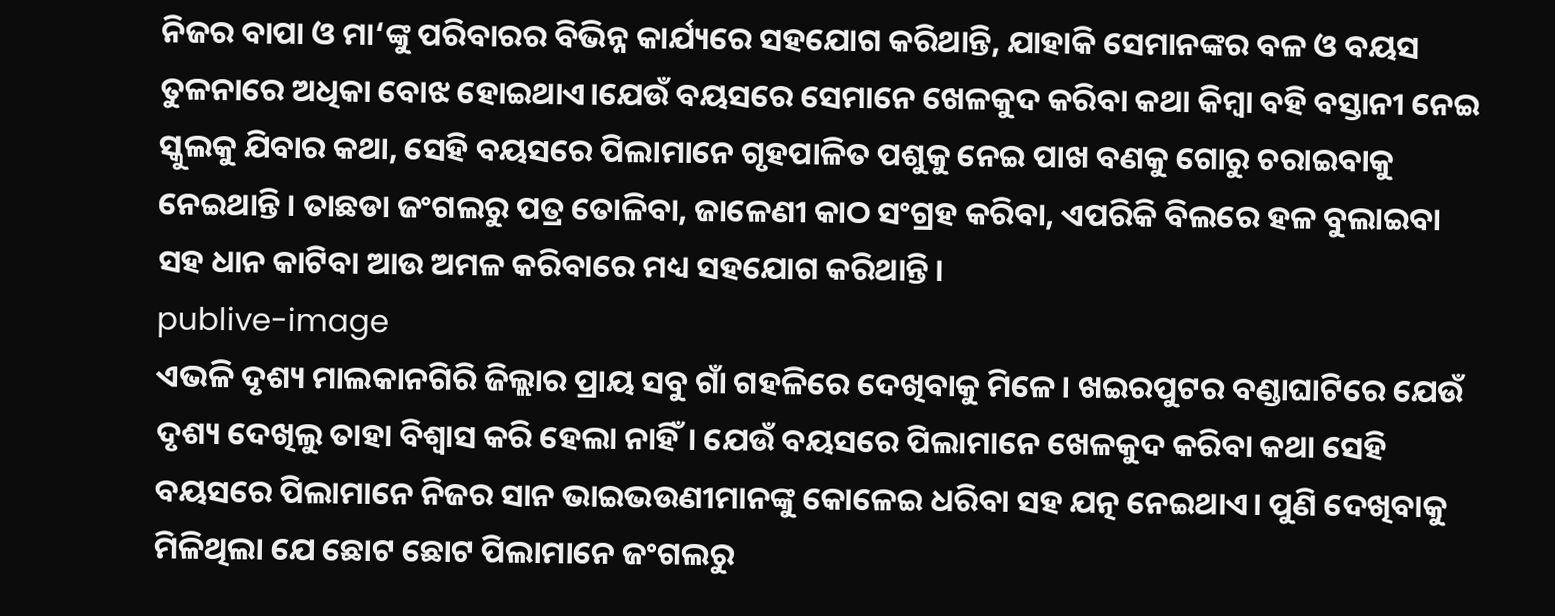ନିଜର ବାପା ଓ ମା‘ଙ୍କୁ ପରିବାରର ବିଭିନ୍ନ କାର୍ଯ୍ୟରେ ସହଯୋଗ କରିଥାନ୍ତି, ଯାହାକି ସେମାନଙ୍କର ବଳ ଓ ବୟସ ତୁଳନାରେ ଅଧିକା ବୋଝ ହୋଇଥାଏ।ଯେଉଁ ବୟସରେ ସେମାନେ ଖେଳକୁଦ କରିବା କଥା କିମ୍ବା ବହି ବସ୍ତାନୀ ନେଇ ସ୍କୁଲକୁ ଯିବାର କଥା, ସେହି ବୟସରେ ପିଲାମାନେ ଗୃହପାଳିତ ପଶୁକୁ ନେଇ ପାଖ ବଣକୁ ଗୋରୁ ଚରାଇବାକୁ ନେଇଥାନ୍ତି। ତାଛଡା ଜଂଗଲରୁ ପତ୍ର ତୋଳିବା, ଜାଳେଣୀ କାଠ ସଂଗ୍ରହ କରିବା, ଏପରିକି ବିଲରେ ହଳ ବୁଲାଇବା ସହ ଧାନ କାଟିବା ଆଉ ଅମଳ କରିବାରେ ମଧ୍ୟ ସହଯୋଗ କରିଥାନ୍ତି।
publive-image
ଏଭଳି ଦୃଶ୍ୟ ମାଲକାନଗିରି ଜିଲ୍ଲାର ପ୍ରାୟ ସବୁ ଗାଁ ଗହଳିରେ ଦେଖିବାକୁ ମିଳେ। ଖଇରପୁଟର ବଣ୍ଡାଘାଟିରେ ଯେଉଁ ଦୃଶ୍ୟ ଦେଖିଲୁ ତାହା ବିଶ୍ବାସ କରି ହେଲା ନାହିଁ। ଯେଉଁ ବୟସରେ ପିଲାମାନେ ଖେଳକୁଦ କରିବା କଥା ସେହି ବୟସରେ ପିଲାମାନେ ନିଜର ସାନ ଭାଇଭଉଣୀମାନଙ୍କୁ କୋଳେଇ ଧରିବା ସହ ଯତ୍ନ ନେଇଥାଏ। ପୁଣି ଦେଖିବାକୁ ମିଳିଥିଲା ଯେ ଛୋଟ ଛୋଟ ପିଲାମାନେ ଜଂଗଲରୁ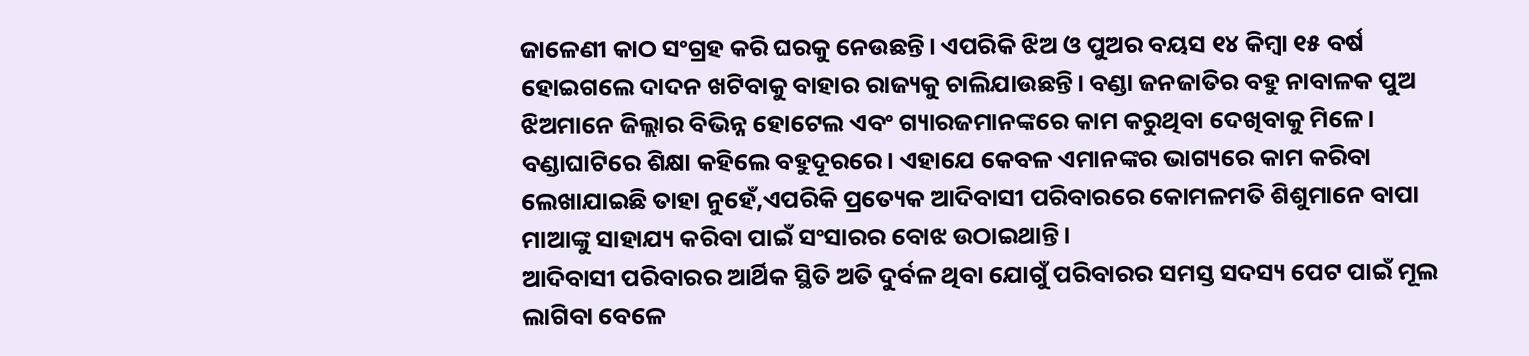ଜାଳେଣୀ କାଠ ସଂଗ୍ରହ କରି ଘରକୁ ନେଉଛନ୍ତି। ଏପରିକି ଝିଅ ଓ ପୁଅର ବୟସ ୧୪ କିମ୍ବା ୧୫ ବର୍ଷ ହୋଇଗଲେ ଦାଦନ ଖଟିବାକୁ ବାହାର ରାଜ୍ୟକୁ ଚାଲିଯାଉଛନ୍ତି। ବଣ୍ଡା ଜନଜାତିର ବହୁ ନାବାଳକ ପୁଅ ଝିଅମାନେ ଜିଲ୍ଲାର ବିଭିନ୍ନ ହୋଟେଲ ଏବଂ ଗ୍ୟାରଜମାନଙ୍କରେ କାମ କରୁଥିବା ଦେଖିବାକୁ ମିଳେ। ବଣ୍ଡାଘାଟିରେ ଶିକ୍ଷା କହିଲେ ବହୁଦୂରରେ। ଏହାଯେ କେବଳ ଏମାନଙ୍କର ଭାଗ୍ୟରେ କାମ କରିବା ଲେଖାଯାଇଛି ତାହା ନୁହେଁ,ଏପରିକି ପ୍ରତ୍ୟେକ ଆଦିବାସୀ ପରିବାରରେ କୋମଳମତି ଶିଶୁମାନେ ବାପା ମାଆଙ୍କୁ ସାହାଯ୍ୟ କରିବା ପାଇଁ ସଂସାରର ବୋଝ ଉଠାଇଥାନ୍ତି।
ଆଦିବାସୀ ପରିବାରର ଆର୍ଥିକ ସ୍ଥିତି ଅତି ଦୁର୍ବଳ ଥିବା ଯୋଗୁଁ ପରିବାରର ସମସ୍ତ ସଦସ୍ୟ ପେଟ ପାଇଁ ମୂଲ ଲାଗିବା ବେଳେ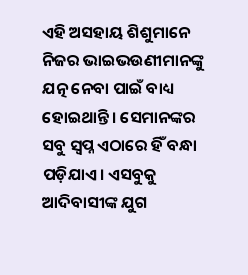ଏହି ଅସହାୟ ଶିଶୁମାନେ ନିଜର ଭାଇଭଉଣୀମାନଙ୍କୁ ଯତ୍ନ ନେବା ପାଇଁ ବାଧ୍ୟ ହୋଇଥାନ୍ତି। ସେମାନଙ୍କର ସବୁ ସ୍ବପ୍ନ ଏଠାରେ ହିଁ ବନ୍ଧା ପଡ଼ିଯାଏ। ଏସବୁକୁ ଆଦିବାସୀଙ୍କ ଯୁଗ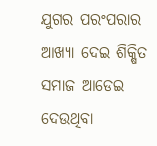ଯୁଗର ପରଂପରାର ଆଖ୍ୟା ଦେଇ ଶିକ୍ଷିତ ସମାଜ ଆଡେଇ ଦେଉଥିବା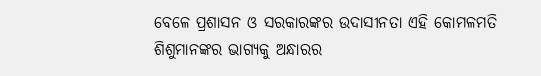ବେଳେ ପ୍ରଶାସନ ଓ ସରକାରଙ୍କର ଉଦାସୀନତା ଏହି କୋମଳମତି ଶିଶୁମାନଙ୍କର ଭାଗ୍ୟକୁ ଅନ୍ଧାରର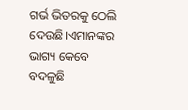ଗର୍ଭ ଭିତରକୁ ଠେଲି ଦେଉଛି।ଏମାନଙ୍କର ଭାଗ୍ୟ କେବେ ବଦଳୁଛି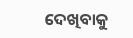ଦେଖିବାକୁ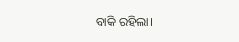ବାକି ରହିଲା।